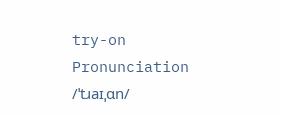try-on
Pronunciation
/ˈtɹaɪˌɑn/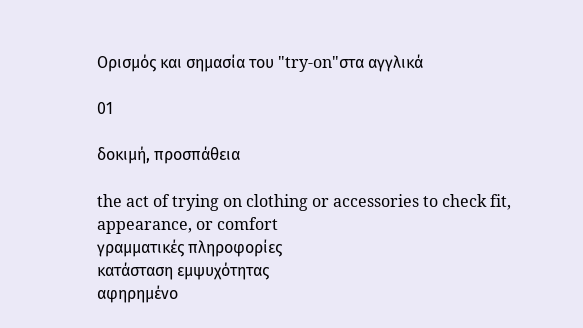Ορισμός και σημασία του "try-on"στα αγγλικά

01

δοκιμή, προσπάθεια

the act of trying on clothing or accessories to check fit, appearance, or comfort
γραμματικές πληροφορίες
κατάσταση εμψυχότητας
αφηρημένο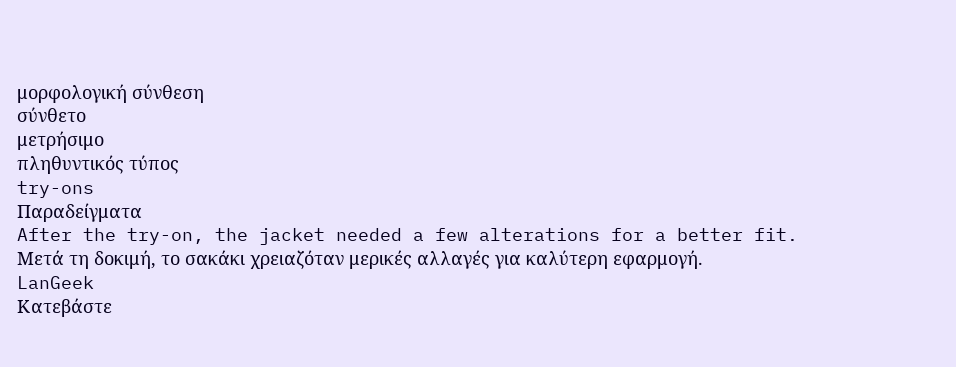μορφολογική σύνθεση
σύνθετο
μετρήσιμο
πληθυντικός τύπος
try-ons
Παραδείγματα
After the try-on, the jacket needed a few alterations for a better fit.
Μετά τη δοκιμή, το σακάκι χρειαζόταν μερικές αλλαγές για καλύτερη εφαρμογή.
LanGeek
Κατεβάστε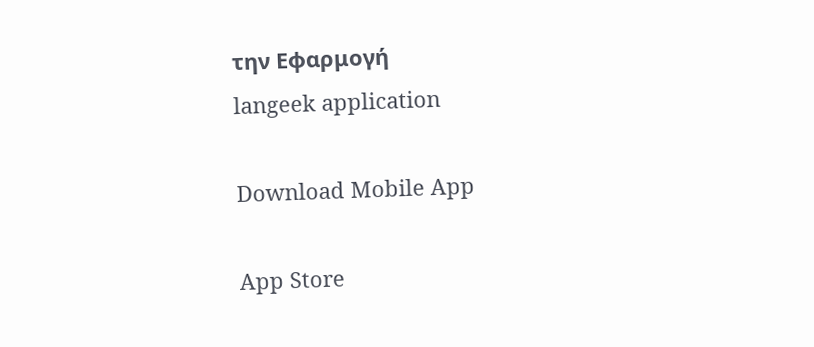την Εφαρμογή
langeek application

Download Mobile App

App Store